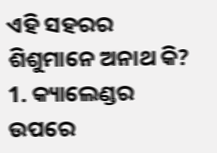ଏହି ସହରର ଶିଶୁମାନେ ଅନାଥ କି?
1. କ୍ୟାଲେଣ୍ଡର ଉପରେ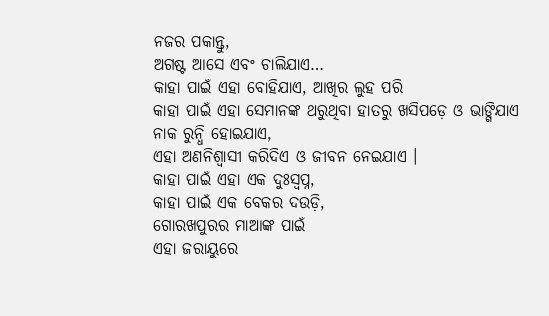ନଜର ପକାନ୍ତୁ,
ଅଗଷ୍ଟ ଆସେ ଏବଂ ଚାଲିଯାଏ…
କାହା ପାଇଁ ଏହା ବୋହିଯାଏ, ଆଖିର ଲୁହ ପରି
କାହା ପାଇଁ ଏହା ସେମାନଙ୍କ ଥରୁଥିବା ହାତରୁ ଖସିପଡ଼େ ଓ ଭାଙ୍ଗିଯାଏ
ନାକ ରୁନ୍ଧି ହୋଇଯାଏ,
ଏହା ଅଣନିଶ୍ୱାସୀ କରିଦିଏ ଓ ଜୀବନ ନେଇଯାଏ ।
କାହା ପାଇଁ ଏହା ଏକ ଦୁଃସ୍ୱପ୍ନ,
କାହା ପାଇଁ ଏକ ବେକର ଦଉଡ଼ି,
ଗୋରଖପୁରର ମାଆଙ୍କ ପାଇଁ
ଏହା ଜରାୟୁରେ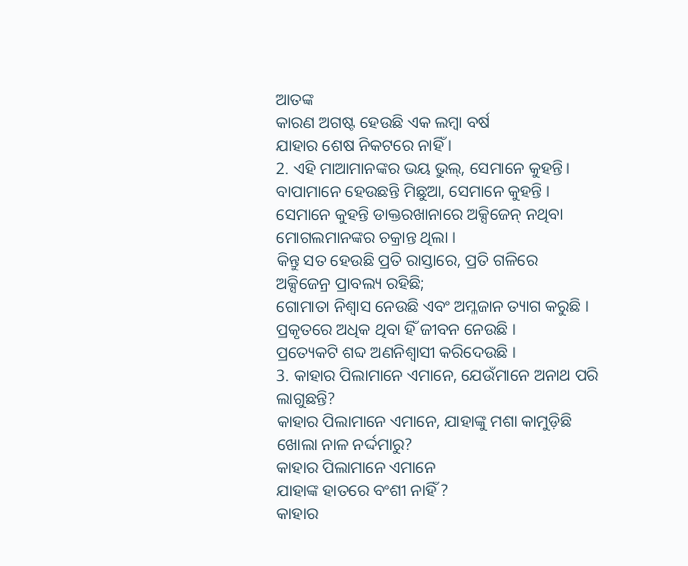ଆତଙ୍କ
କାରଣ ଅଗଷ୍ଟ ହେଉଛି ଏକ ଲମ୍ବା ବର୍ଷ
ଯାହାର ଶେଷ ନିକଟରେ ନାହିଁ ।
2. ଏହି ମାଆମାନଙ୍କର ଭୟ ଭୁଲ୍, ସେମାନେ କୁହନ୍ତି।
ବାପାମାନେ ହେଉଛନ୍ତି ମିଛୁଆ, ସେମାନେ କୁହନ୍ତି ।
ସେମାନେ କୁହନ୍ତି ଡାକ୍ତରଖାନାରେ ଅକ୍ସିଜେନ୍ ନଥିବା
ମୋଗଲମାନଙ୍କର ଚକ୍ରାନ୍ତ ଥିଲା ।
କିନ୍ତୁ ସତ ହେଉଛି ପ୍ରତି ରାସ୍ତାରେ, ପ୍ରତି ଗଳିରେ
ଅକ୍ସିଜେନ୍ର ପ୍ରାବଲ୍ୟ ରହିଛି;
ଗୋମାତା ନିଶ୍ୱାସ ନେଉଛି ଏବଂ ଅମ୍ଳଜାନ ତ୍ୟାଗ କରୁଛି ।
ପ୍ରକୃତରେ ଅଧିକ ଥିବା ହିଁ ଜୀବନ ନେଉଛି ।
ପ୍ରତ୍ୟେକଟି ଶବ୍ଦ ଅଣନିଶ୍ୱାସୀ କରିଦେଉଛି ।
3. କାହାର ପିଲାମାନେ ଏମାନେ, ଯେଉଁମାନେ ଅନାଥ ପରି ଲାଗୁଛନ୍ତି?
କାହାର ପିଲାମାନେ ଏମାନେ, ଯାହାଙ୍କୁ ମଶା କାମୁଡ଼ିଛି
ଖୋଲା ନାଳ ନର୍ଦ୍ଦମାରୁ?
କାହାର ପିଲାମାନେ ଏମାନେ
ଯାହାଙ୍କ ହାତରେ ବଂଶୀ ନାହିଁ ?
କାହାର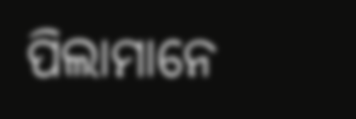ପିଲାମାନେ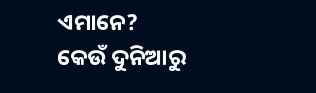ଏମାନେ?
କେଉଁ ଦୁନିଆରୁ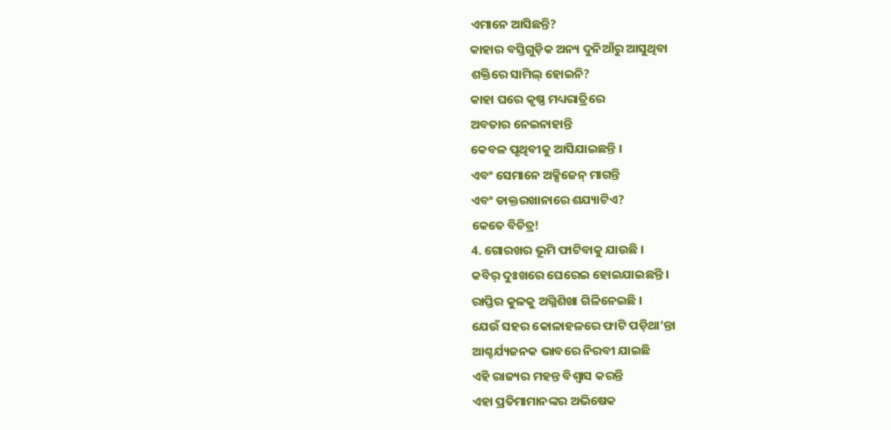ଏମାନେ ଆସିଛନ୍ତି?
କାହାର ବସ୍ତିଗୁଡ଼ିକ ଅନ୍ୟ ଦୁନିଆଁରୁ ଆସୁଥିବା
ଶକ୍ତିରେ ସାମିଲ୍ ହୋଇନି?
କାହା ଘରେ କୃଷ୍ଣ ମଧ୍ୟରାତ୍ରିରେ
ଅବତାର ନେଇନାହାନ୍ତି
କେବଳ ପୃଥିବୀକୁ ଆସିଯାଇଛନ୍ତି ।
ଏବଂ ସେମାନେ ଅକ୍ସିଜେନ୍ ମାଗନ୍ତି
ଏବଂ ଡାକ୍ତରଖାନାରେ ଶଯ୍ୟାଟିଏ?
କେତେ ବିଚିତ୍ର!
4. ଗୋରଖର ଭୂମି ଫାଟିବାକୁ ଯାଉଛି ।
କବିର୍ ଦୁଃଖରେ ଘେରେଇ ହୋଇଯାଇଛନ୍ତି ।
ରାପ୍ତିର କୁଳକୁ ଅଗ୍ନିଶିଖା ଗିଳିନେଇଛି ।
ଯେଉଁ ସହର କୋଳାହଳରେ ଫାଟି ପଡ଼ିଥା’ନ୍ତା
ଆଶ୍ଚର୍ଯ୍ୟଜନକ ଭାବରେ ନିରବୀ ଯାଇଛି
ଏହି ରାଜ୍ୟର ମହନ୍ତ ବିଶ୍ୱାସ କରନ୍ତି
ଏହା ପ୍ରତିମାମାନଙ୍କର ଅଭିଷେକ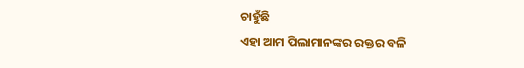ଚାହୁଁଛି
ଏହା ଆମ ପିଲାମାନଙ୍କର ରକ୍ତର ବଳି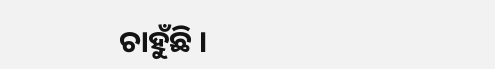ଚାହୁଁଛି ।